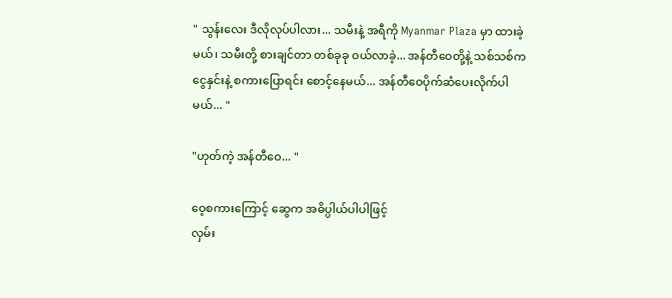" သွန်းလေး ဒီလိုလုပ်ပါလား... သမီးနဲ့ အရီကို Myanmar Plaza မှာ ထားခဲ့မယ်၊ သမီးတို့ စားချင်တာ တစ်ခုခု ဝယ်လာခဲ့... အန်တီဝေတို့နဲ့ သစ်သစ်က ငွေနှင်းနဲ့ စကားပြောရင်း စောင့်နေမယ်... အန်တီဝေပိုက်ဆံပေးလိုက်ပါမယ်... "

"ဟုတ်ကဲ့ အန်တီဝေ... "

ဝေ့စကားကြောင့် ဆွေက အဓိပ္ပါယ်ပါပါဖြင့်
လှမ်း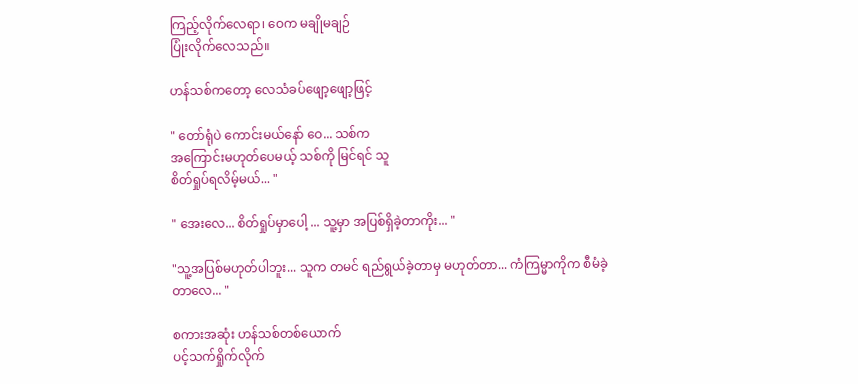ကြည့်လိုက်လေရာ၊ ဝေက မချိုမချဉ်
ပြုံးလိုက်လေသည်။

ဟန်သစ်ကတော့ လေသံခပ်ဖျော့ဖျော့ဖြင့်

" တော်ရုံပဲ ကောင်းမယ်နော် ဝေ... သစ်က
အကြောင်းမဟုတ်ပေမယ့် သစ်ကို မြင်ရင် သူ
စိတ်ရှုပ်ရလိမ့်မယ်... "

" အေးလေ... စိတ်ရှုပ်မှာပေါ့ ... သူ့မှာ အပြစ်ရှိခဲ့တာကိုး... "

"သူ့အပြစ်မဟုတ်ပါဘူး... သူက တမင် ရည်ရွယ်ခဲ့တာမှ မဟုတ်တာ... ကံကြမ္မာကိုက စီမံခဲ့တာလေ... "

စကားအဆုံး ဟန်သစ်တစ်ယောက်
ပင့်သက်ရှိုက်လိုက်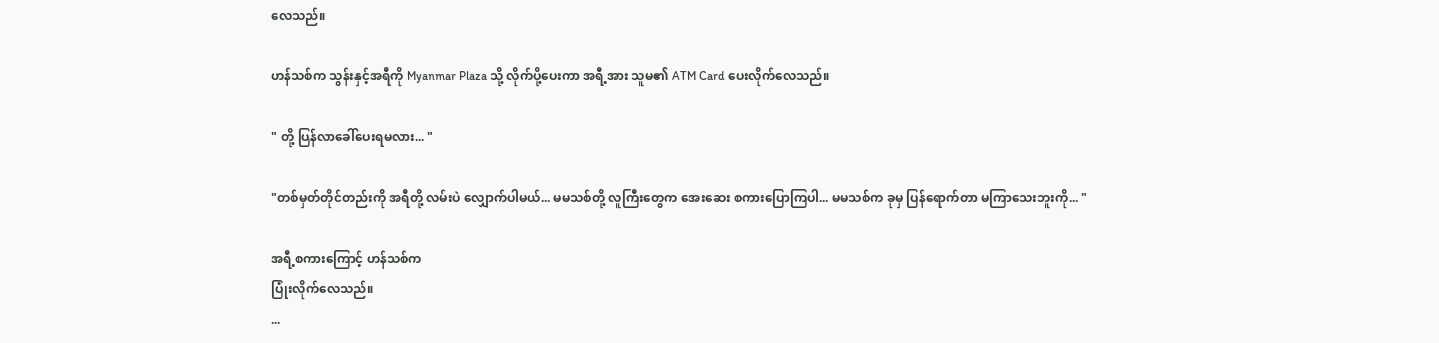လေသည်။

ဟန်သစ်က သွန်းနှင့်အရီကို Myanmar Plaza သို့ လိုက်ပို့ပေးကာ အရီ့အား သူမ၏ ATM Card ပေးလိုက်လေသည်။

" တို့ ပြန်လာခေါ်ပေးရမလား... "

"တစ်မှတ်တိုင်တည်းကို အရီတို့ လမ်းပဲ လျှောက်ပါမယ်... မမသစ်တို့ လူကြီးတွေက အေးဆေး စကားပြောကြပါ... မမသစ်က ခုမှ ပြန်ရောက်တာ မကြာသေးဘူးကို... "

အရီ့စကားကြောင့် ဟန်သစ်က
ပြုံးလိုက်လေသည်။
...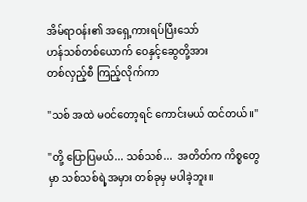အိမ်ရာဝန်း၏ အရှေ့ကားရပ်ပြီးသော်
ဟန်သစ်တစ်ယောက် ဝေနှင့်ဆွေတို့အား
တစ်လှည့်စီ ကြည့်လိုက်ကာ

"သစ် အထဲ မဝင်တော့ရင် ကောင်းမယ် ထင်တယ်။"

"တို့ ပြောပြမယ်... သစ်သစ်...  အတိတ်က ကိစ္စတွေမှာ သစ်သစ်ရဲ့အမှား တစ်ခုမှ မပါခဲ့ဘူး။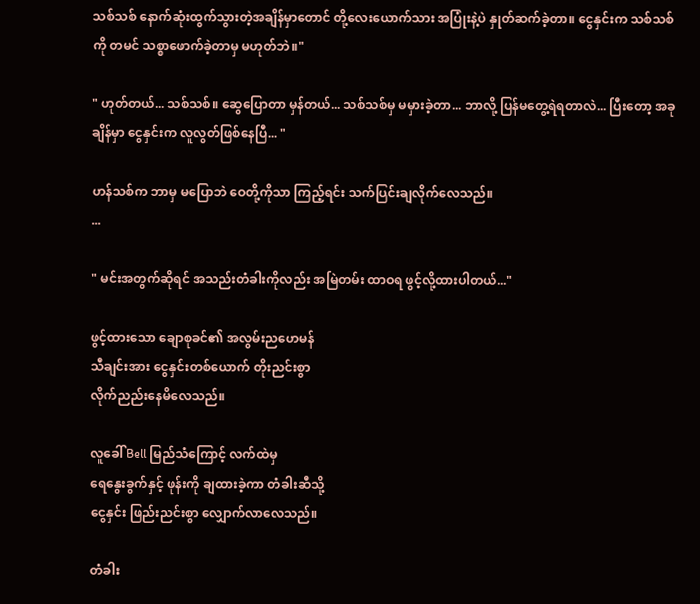သစ်သစ် နောက်ဆုံးထွက်သွားတဲ့အချိန်မှာတောင် တို့လေးယောက်သား အပြုံးနဲ့ပဲ နှုတ်ဆက်ခဲ့တာ။ ငွေနှင်းက သစ်သစ်ကို တမင် သစ္စာဖောက်ခဲ့တာမှ မဟုတ်ဘဲ။"

" ဟုတ်တယ်... သစ်သစ်။ ဆွေပြောတာ မှန်တယ်... သစ်သစ်မှ မမှားခဲ့တာ... ဘာလို့ ပြန်မတွေ့ရဲရတာလဲ... ပြီးတော့ အခုချိန်မှာ ငွေနှင်းက လူလွတ်ဖြစ်နေပြီ... "

ဟန်သစ်က ဘာမှ မပြောဘဲ ဝေတို့ကိုသာ ကြည့်ရင်း သက်ပြင်းချလိုက်လေသည်။
...

" မင်းအတွက်ဆိုရင် အသည်းတံခါးကိုလည်း အမြဲတမ်း ထာဝရ ဖွင့်လို့ထားပါတယ်..."

ဖွင့်ထားသော ချောစုခင်၏ အလွမ်းညဟေမန်
သီချင်းအား ငွေနှင်းတစ်ယောက် တိုးညင်းစွာ
လိုက်ညည်းနေမိလေသည်။

လူခေါ် Bell မြည်သံကြောင့် လက်ထဲမှ
ရေနွေးခွက်နှင့် ဖုန်းကို ချထားခဲ့ကာ တံခါးဆီသို့
ငွေနှင်း ဖြည်းညင်းစွာ လျှောက်လာလေသည်။

တံခါး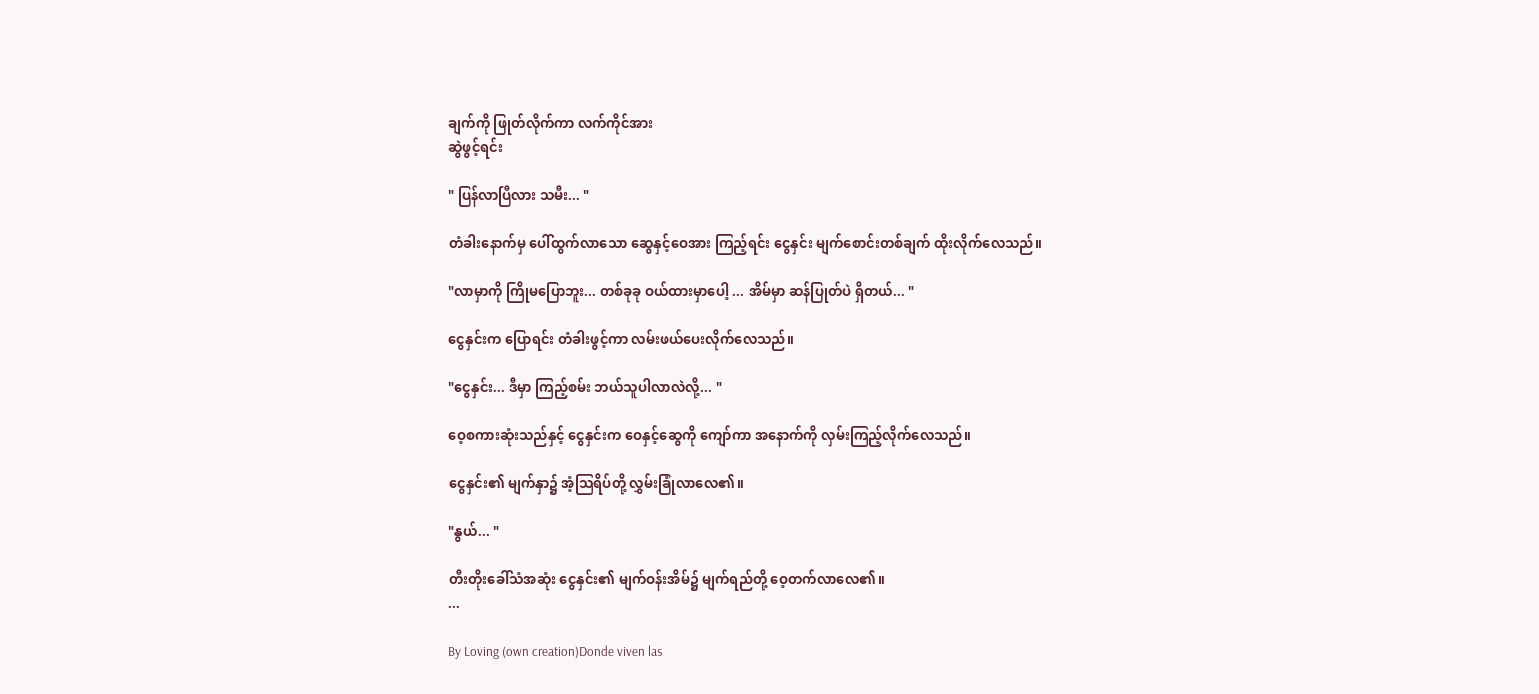ချက်ကို ဖြုတ်လိုက်ကာ လက်ကိုင်အား
ဆွဲဖွင့်ရင်း

" ပြန်လာပြီလား သမီး... "

တံခါးနောက်မှ ပေါ်ထွက်လာသော ဆွေနှင့်ဝေအား ကြည့်ရင်း ငွေနှင်း မျက်စောင်းတစ်ချက် ထိုးလိုက်လေသည်။

"လာမှာကို ကြိုမပြောဘူး... တစ်ခုခု ဝယ်ထားမှာပေါ့ ... အိမ်မှာ ဆန်ပြုတ်ပဲ ရှိတယ်... "

ငွေနှင်းက ပြောရင်း တံခါးဖွင့်ကာ လမ်းဖယ်ပေးလိုက်လေသည်။

"ငွေနှင်း... ဒီမှာ ကြည့်စမ်း ဘယ်သူပါလာလဲလို့... "

ဝေ့စကားဆုံးသည်နှင့် ငွေနှင်းက ဝေနှင့်ဆွေကို ကျော်ကာ အနောက်ကို လှမ်းကြည့်လိုက်လေသည်။

ငွေနှင်း၏ မျက်နှာ၌ အံ့သြရိပ်တို့ လွှမ်းခြုံလာလေ၏။

"နွယ်... "

တီးတိုးခေါ်သံအဆုံး ငွေနှင်း၏ မျက်ဝန်းအိမ်၌ မျက်ရည်တို့ ဝေ့တက်လာလေ၏။
...

By Loving (own creation)Donde viven las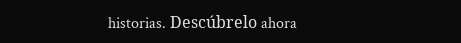historias. Descúbrelo ahora